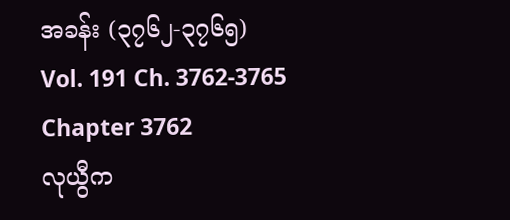အခန်း (၃၇၆၂-၃၇၆၅)
Vol. 191 Ch. 3762-3765
Chapter 3762
လုယွီက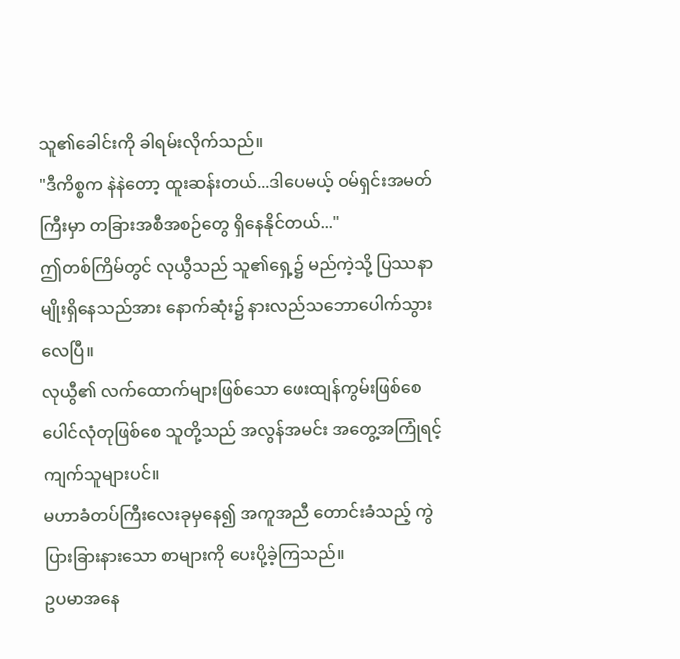သူ၏ခေါင်းကို ခါရမ်းလိုက်သည်။
"ဒီကိစ္စက နဲနဲတော့ ထူးဆန်းတယ်...ဒါပေမယ့် ဝမ်ရှင်းအမတ်ကြီးမှာ တခြားအစီအစဉ်တွေ ရှိနေနိုင်တယ်..."
ဤတစ်ကြိမ်တွင် လုယွီသည် သူ၏ရှေ့၌ မည်ကဲ့သို့ ပြဿနာမျိုးရှိနေသည်အား နောက်ဆုံး၌ နားလည်သဘောပေါက်သွားလေပြီ။
လုယွီ၏ လက်ထောက်များဖြစ်သော ဖေးထျန်ကွမ်းဖြစ်စေ ပေါင်လုံတုဖြစ်စေ သူတို့သည် အလွန်အမင်း အတွေ့အကြုံရင့်ကျက်သူများပင်။
မဟာခံတပ်ကြီးလေးခုမှနေ၍ အကူအညီ တောင်းခံသည့် ကွဲပြားခြားနားသော စာများကို ပေးပို့ခဲ့ကြသည်။
ဥပမာအနေ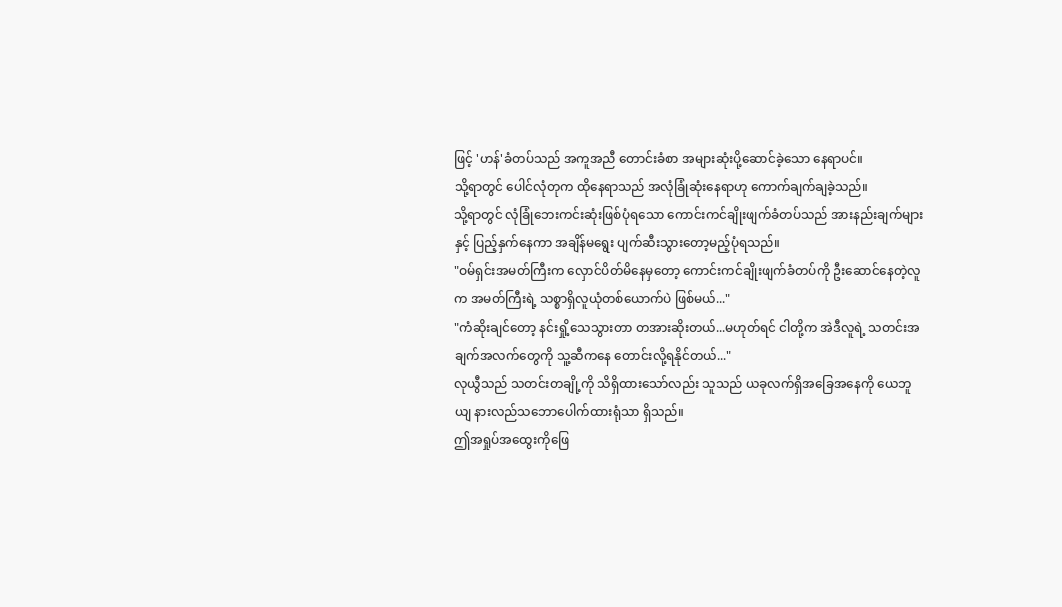ဖြင့် 'ဟန်'ခံတပ်သည် အကူအညီ တောင်းခံစာ အများဆုံးပို့ဆောင်ခဲ့သော နေရာပင်။
သို့ရာတွင် ပေါင်လုံတုက ထိုနေရာသည် အလုံခြုံဆုံးနေရာဟု ကောက်ချက်ချခဲ့သည်။
သို့ရာတွင် လုံခြုံဘေးကင်းဆုံးဖြစ်ပုံရသော ကောင်းကင်ချိုးဖျက်ခံတပ်သည် အားနည်းချက်များနှင့် ပြည့်နှက်နေကာ အချိန်မရွေး ပျက်ဆီးသွားတော့မည့်ပုံရသည်။
"ဝမ်ရှင်းအမတ်ကြီးက လှောင်ပိတ်မိနေမှတော့ ကောင်းကင်ချိုးဖျက်ခံတပ်ကို ဦးဆောင်နေတဲ့လူက အမတ်ကြီးရဲ့ သစ္စာရှိလူယုံတစ်ယောက်ပဲ ဖြစ်မယ်..."
"ကံဆိုးချင်တော့ နင်းရှို့သေသွားတာ တအားဆိုးတယ်...မဟုတ်ရင် ငါတို့က အဲဒီလူရဲ့ သတင်းအချက်အလက်တွေကို သူ့ဆီကနေ တောင်းလို့ရနိုင်တယ်..."
လုယွီသည် သတင်းတချို့ကို သိရှိထားသော်လည်း သူသည် ယခုလက်ရှိအခြေအနေကို ယေဘူယျ နားလည်သဘောပေါက်ထားရုံသာ ရှိသည်။
ဤအရှုပ်အထွေးကိုဖြေ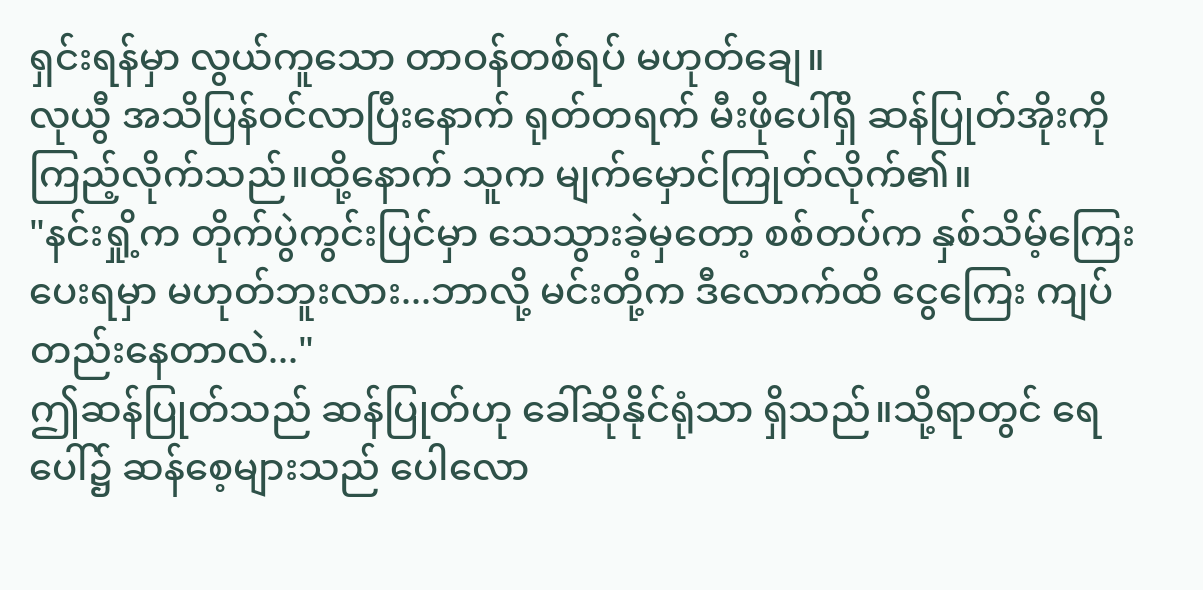ရှင်းရန်မှာ လွယ်ကူသော တာဝန်တစ်ရပ် မဟုတ်ချေ။
လုယွီ အသိပြန်ဝင်လာပြီးနောက် ရုတ်တရက် မီးဖိုပေါ်ရှိ ဆန်ပြုတ်အိုးကို
ကြည့်လိုက်သည်။ထို့နောက် သူက မျက်မှောင်ကြုတ်လိုက်၏။
"နင်းရှို့က တိုက်ပွဲကွင်းပြင်မှာ သေသွားခဲ့မှတော့ စစ်တပ်က နှစ်သိမ့်ကြေး ပေးရမှာ မဟုတ်ဘူးလား...ဘာလို့ မင်းတို့က ဒီလောက်ထိ ငွေကြေး ကျပ်တည်းနေတာလဲ..."
ဤဆန်ပြုတ်သည် ဆန်ပြုတ်ဟု ခေါ်ဆိုနိုင်ရုံသာ ရှိသည်။သို့ရာတွင် ရေပေါ်၌ ဆန်စေ့များသည် ပေါလော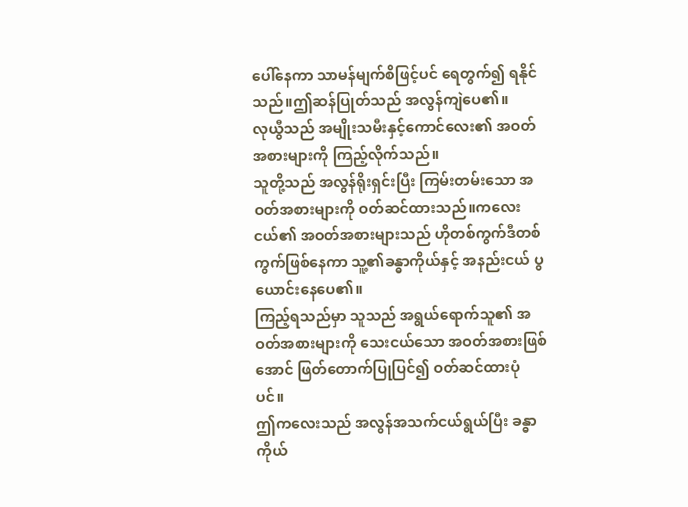ပေါ်နေကာ သာမန်မျက်စိဖြင့်ပင် ရေတွက်၍ ရနိုင်သည်။ဤဆန်ပြုတ်သည် အလွန်ကျဲပေ၏။
လုယွီသည် အမျိုးသမီးနှင့်ကောင်လေး၏ အဝတ်အစားများကို ကြည့်လိုက်သည်။
သူတို့သည် အလွန်ရိုးရှင်းပြီး ကြမ်းတမ်းသော အဝတ်အစားများကို ဝတ်ဆင်ထားသည်။ကလေးငယ်၏ အဝတ်အစားများသည် ဟိုတစ်ကွက်ဒီတစ်ကွက်ဖြစ်နေကာ သူ့၏ခန္ဓာကိုယ်နှင့် အနည်းငယ် ပွယောင်းနေပေ၏။
ကြည့်ရသည်မှာ သူသည် အရွယ်ရောက်သူ၏ အဝတ်အစားများကို သေးငယ်သော အဝတ်အစားဖြစ်အောင် ဖြတ်တောက်ပြုပြင်၍ ဝတ်ဆင်ထားပုံပင်။
ဤကလေးသည် အလွန်အသက်ငယ်ရွယ်ပြီး ခန္ဓာကိုယ်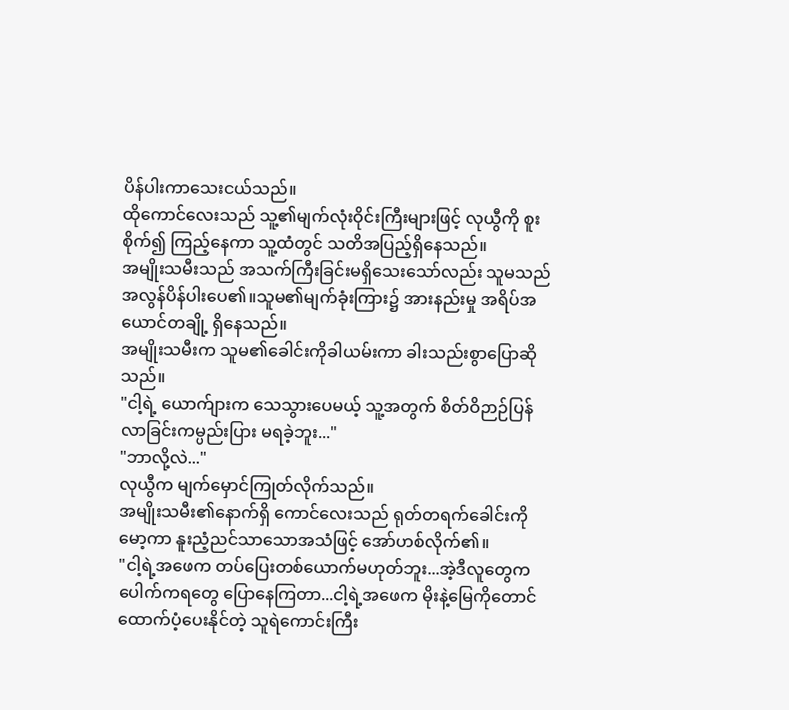ပိန်ပါးကာသေးငယ်သည်။
ထိုကောင်လေးသည် သူ့၏မျက်လုံးဝိုင်းကြီးများဖြင့် လုယွီကို စူးစိုက်၍ ကြည့်နေကာ သူ့ထံတွင် သတိအပြည့်ရှိနေသည်။
အမျိုးသမီးသည် အသက်ကြီးခြင်းမရှိသေးသော်လည်း သူမသည် အလွန်ပိန်ပါးပေ၏။သူမ၏မျက်ခုံးကြား၌ အားနည်းမှု အရိပ်အယောင်တချို့ ရှိနေသည်။
အမျိုးသမီးက သူမ၏ခေါင်းကိုခါယမ်းကာ ခါးသည်းစွာပြောဆိုသည်။
"ငါ့ရဲ့ ယောက်ျားက သေသွားပေမယ့် သူ့အတွက် စိတ်ဝိဉာဉ်ပြန်လာခြင်းကမ္ပည်းပြား မရခဲ့ဘူး..."
"ဘာလို့လဲ..."
လုယွီက မျက်မှောင်ကြုတ်လိုက်သည်။
အမျိုးသမီး၏နောက်ရှိ ကောင်လေးသည် ရုတ်တရက်ခေါင်းကိုမော့ကာ နူးညံ့ညင်သာသောအသံဖြင့် အော်ဟစ်လိုက်၏။
"ငါ့ရဲ့အဖေက တပ်ပြေးတစ်ယောက်မဟုတ်ဘူး...အဲ့ဒီလူတွေက ပေါက်ကရတွေ ပြောနေကြတာ...ငါ့ရဲ့အဖေက မိုးနဲ့မြေကိုတောင် ထောက်ပံ့ပေးနိုင်တဲ့ သူရဲကောင်းကြီး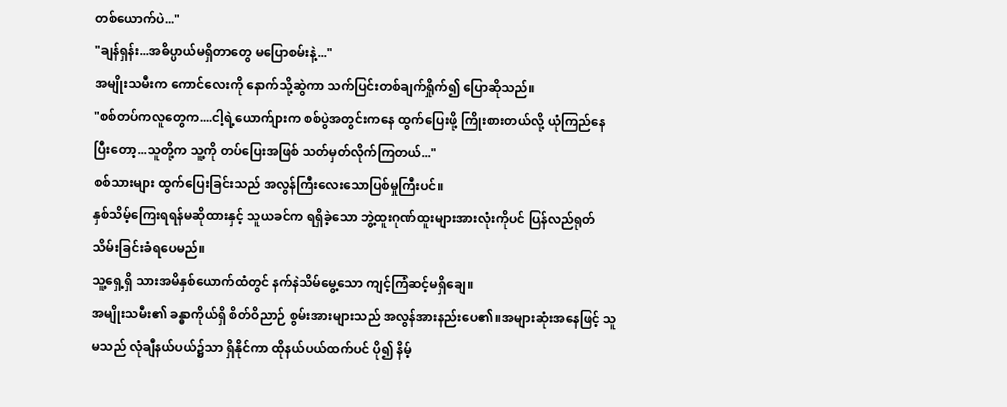တစ်ယောက်ပဲ..."
"ချန်ရှန်း...အဓိပ္ပာယ်မရှိတာတွေ မပြောစမ်းနဲ့..."
အမျိုးသမီးက ကောင်လေးကို နောက်သို့ဆွဲကာ သက်ပြင်းတစ်ချက်ရှိုက်၍ ပြောဆိုသည်။
"စစ်တပ်ကလူတွေက....ငါ့ရဲ့ယောက်ျားက စစ်ပွဲအတွင်းကနေ ထွက်ပြေးဖို့ ကြိုးစားတယ်လို့ ယုံကြည်နေပြီးတော့...သူတို့က သူ့ကို တပ်ပြေးအဖြစ် သတ်မှတ်လိုက်ကြတယ်..."
စစ်သားများ ထွက်ပြေးခြင်းသည် အလွန်ကြီးလေးသောပြစ်မှုကြီးပင်။
နှစ်သိမ့်ကြေးရရန်မဆိုထားနှင့် သူယခင်က ရရှိခဲ့သော ဘွဲ့ထူးဂုဏ်ထူးများအားလုံးကိုပင် ပြန်လည်ရုတ်သိမ်းခြင်းခံရပေမည်။
သူ့ရှေ့ရှိ သားအမိနှစ်ယောက်ထံတွင် နက်နဲသိမ်မွေ့သော ကျင့်ကြံဆင့်မရှိချေ။
အမျိုးသမီး၏ ခန္ဓာကိုယ်ရှိ စိတ်ဝိညာဉ် စွမ်းအားများသည် အလွန်အားနည်းပေ၏။အများဆုံးအနေဖြင့် သူမသည် လုံချီနယ်ပယ်၌သာ ရှိနိုင်ကာ ထိုနယ်ပယ်ထက်ပင် ပို၍ နိမ့်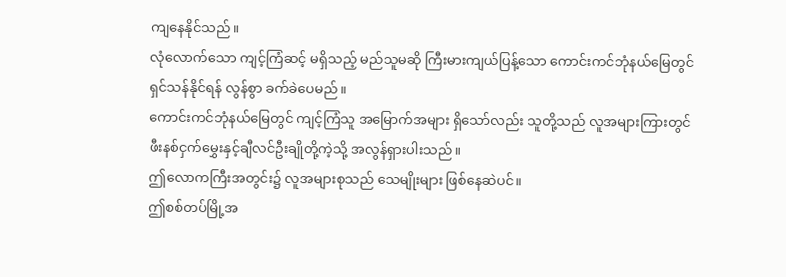ကျနေနိုင်သည်။
လုံလောက်သော ကျင့်ကြံဆင့် မရှိသည့် မည်သူမဆို ကြီးမားကျယ်ပြန့်သော ကောင်းကင်ဘုံနယ်မြေတွင် ရှင်သန်နိုင်ရန် လွန်စွာ ခက်ခဲပေမည်။
ကောင်းကင်ဘုံနယ်မြေတွင် ကျင့်ကြံသူ အမြောက်အများ ရှိသော်လည်း သူတို့သည် လူအများကြားတွင် ဖီးနစ်ငှက်မွှေးနှင့်ချီလင်ဦးချိုတို့ကဲ့သို့ အလွန်ရှားပါးသည်။
ဤလောကကြီးအတွင်း၌ လူအများစုသည် သေမျိုးများ ဖြစ်နေဆဲပင်။
ဤစစ်တပ်မြို့အ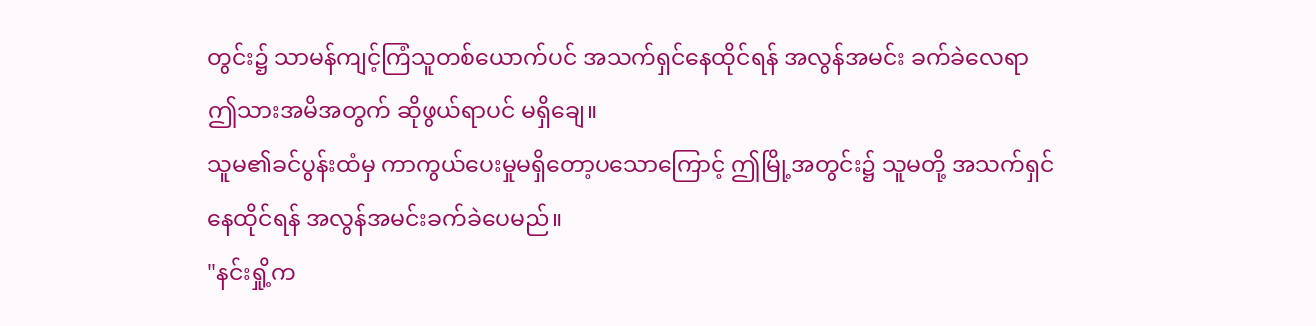တွင်း၌ သာမန်ကျင့်ကြံသူတစ်ယောက်ပင် အသက်ရှင်နေထိုင်ရန် အလွန်အမင်း ခက်ခဲလေရာ ဤသားအမိအတွက် ဆိုဖွယ်ရာပင် မရှိချေ။
သူမ၏ခင်ပွန်းထံမှ ကာကွယ်ပေးမှုမရှိတော့ပသောကြောင့် ဤမြို့အတွင်း၌ သူမတို့ အသက်ရှင်နေထိုင်ရန် အလွန်အမင်းခက်ခဲပေမည်။
"နင်းရှို့က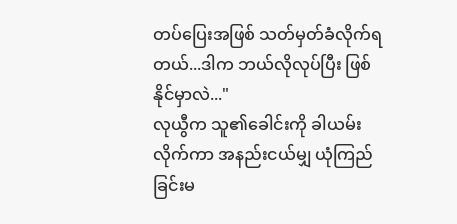တပ်ပြေးအဖြစ် သတ်မှတ်ခံလိုက်ရတယ်...ဒါက ဘယ်လိုလုပ်ပြီး ဖြစ်နိုင်မှာလဲ..."
လုယွီက သူ၏ခေါင်းကို ခါယမ်းလိုက်ကာ အနည်းငယ်မျှ ယုံကြည်ခြင်းမ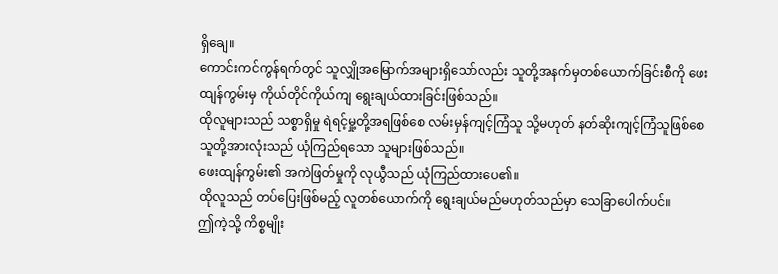ရှိချေ။
ကောင်းကင်ကွန်ရက်တွင် သူလျှိုအမြောက်အများရှိသော်လည်း သူတို့အနက်မှတစ်ယောက်ခြင်းစီကို ဖေးထျန်ကွမ်းမှ ကိုယ်တိုင်ကိုယ်ကျ ရွေးချယ်ထားခြင်းဖြစ်သည်။
ထိုလူများသည် သစ္စာရှိမှု ရဲရင့်မှု့တို့အရဖြစ်စေ လမ်းမှန်ကျင့်ကြံသူ သို့မဟုတ် နတ်ဆိုးကျင့်ကြံသူဖြစ်စေ သူတို့အားလုံးသည် ယုံကြည်ရသော သူများဖြစ်သည်။
ဖေးထျန်ကွမ်း၏ အကဲဖြတ်မှုကို လုယွီသည် ယုံကြည်ထားပေ၏။
ထိုလူသည် တပ်ပြေးဖြစ်မည့် လူတစ်ယောက်ကို ရွေးချယ်မည်မဟုတ်သည်မှာ သေခြာပေါက်ပင်။
ဤကဲ့သို့ ကိစ္စမျိုး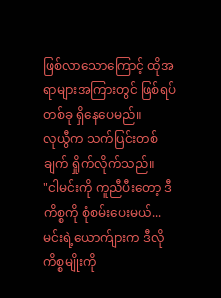ဖြစ်လာသောကြောင့် ထိုအရာများအကြားတွင် ဖြစ်ရပ်တစ်ခု ရှိနေပေမည်။
လုယွီက သက်ပြင်းတစ်ချက် ရှိုက်လိုက်သည်။
"ငါမင်းကို ကူညီပီးတော့ ဒီကိစ္စကို စုံစမ်းပေးမယ်...မင်းရဲ့ယောက်ျားက ဒီလိုကိစ္စမျိုးကို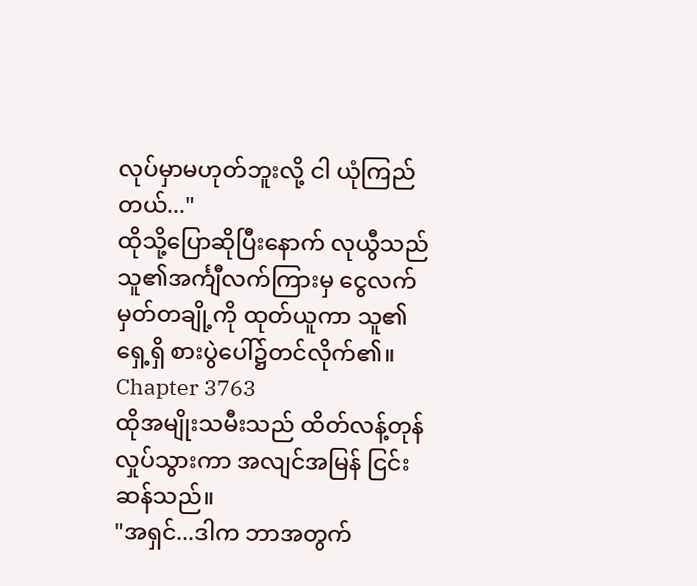လုပ်မှာမဟုတ်ဘူးလို့ ငါ ယုံကြည်တယ်..."
ထိုသို့ပြောဆိုပြီးနောက် လုယွီသည် သူ၏အင်္ကျီလက်ကြားမှ ငွေလက်မှတ်တချို့ကို ထုတ်ယူကာ သူ၏ရှေ့ရှိ စားပွဲပေါ်၌တင်လိုက်၏။
Chapter 3763
ထိုအမျိုးသမီးသည် ထိတ်လန့်တုန်လှုပ်သွားကာ အလျင်အမြန် ငြင်းဆန်သည်။
"အရှင်...ဒါက ဘာအတွက်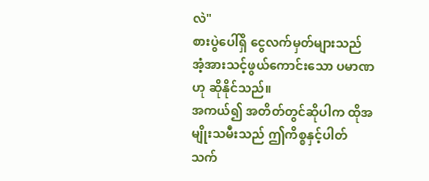လဲ"
စားပွဲပေါ်ရှိ ငွေလက်မှတ်များသည် အံ့အားသင့်ဖွယ်ကောင်းသော ပမာဏဟု ဆိုနိုင်သည်။
အကယ်၍ အတိတ်တွင်ဆိုပါက ထိုအမျိုးသမီးသည် ဤကိစ္စနှင့်ပါတ်သက်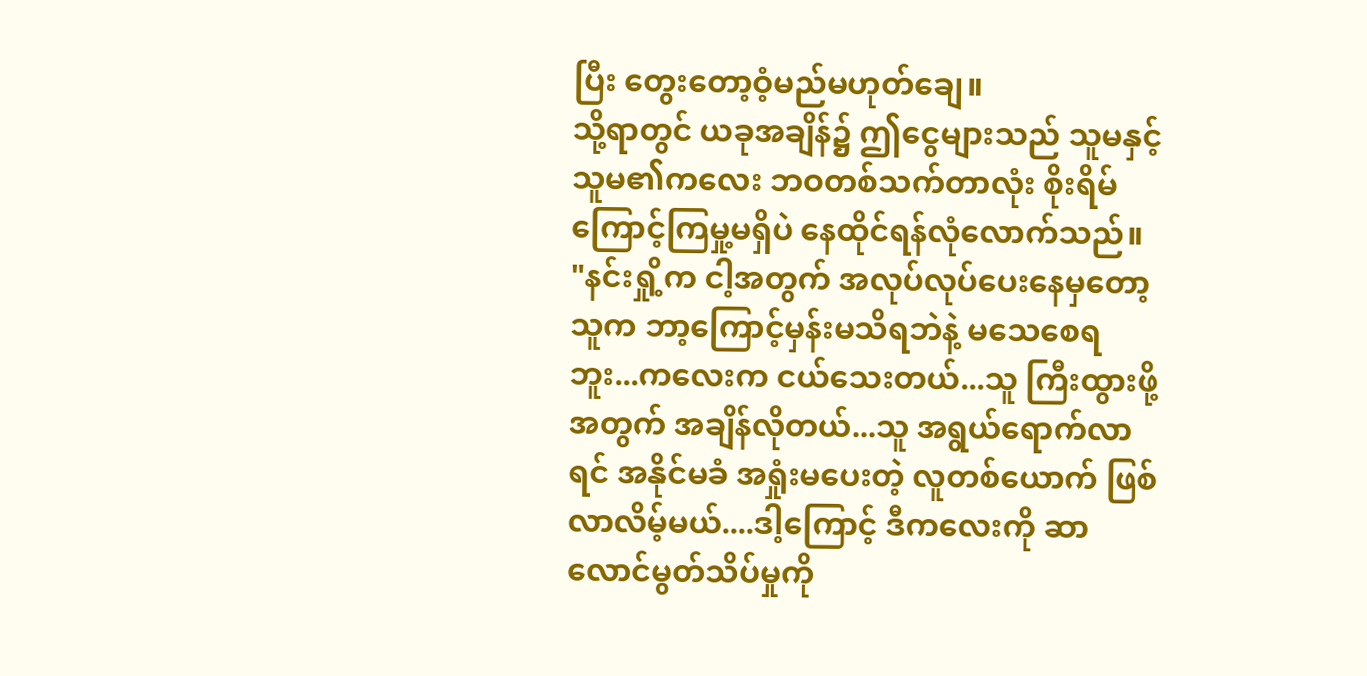ပြီး တွေးတော့ဝံ့မည်မဟုတ်ချေ။
သို့ရာတွင် ယခုအချိန်၌ ဤငွေများသည် သူမနှင့်သူမ၏ကလေး ဘဝတစ်သက်တာလုံး စိုးရိမ်ကြောင့်ကြမှု့မရှိပဲ နေထိုင်ရန်လုံလောက်သည်။
"နင်းရှို့က ငါ့အတွက် အလုပ်လုပ်ပေးနေမှတော့ သူက ဘာ့ကြောင့်မှန်းမသိရဘဲနဲ့ မသေစေရဘူး...ကလေးက ငယ်သေးတယ်...သူ ကြီးထွားဖို့အတွက် အချိန်လိုတယ်...သူ အရွယ်ရောက်လာရင် အနိုင်မခံ အရှုံးမပေးတဲ့ လူတစ်ယောက် ဖြစ်လာလိမ့်မယ်....ဒါ့ကြောင့် ဒီကလေးကို ဆာလောင်မွတ်သိပ်မှုကို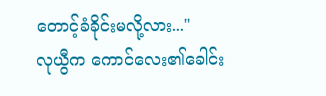တောင့်ခံခိုင်းမလို့လား..."
လုယွီက ကောင်လေး၏ခေါင်း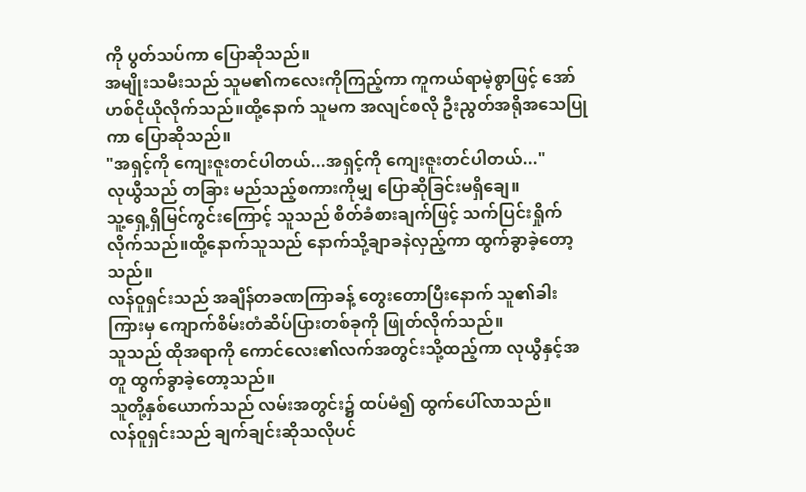ကို ပွတ်သပ်ကာ ပြောဆိုသည်။
အမျိုးသမီးသည် သူမ၏ကလေးကိုကြည့်ကာ ကူကယ်ရာမဲ့စွာဖြင့် အော်ဟစ်ငိုယိုလိုက်သည်။ထို့နောက် သူမက အလျင်စလို ဦးညွတ်အရိုအသေပြုကာ ပြောဆိုသည်။
"အရှင့်ကို ကျေးဇူးတင်ပါတယ်...အရှင့်ကို ကျေးဇူးတင်ပါတယ်..."
လုယွီသည် တခြား မည်သည့်စကားကိုမျှ ပြောဆိုခြင်းမရှိချေ။
သူ့ရှေ့ရှိမြင်ကွင်းကြောင့် သူသည် စိတ်ခံစားချက်ဖြင့် သက်ပြင်းရှိုက်လိုက်သည်။ထို့နောက်သူသည် နောက်သို့ချာခနဲလှည့်ကာ ထွက်ခွာခဲ့တော့သည်။
လန်ဝူရှင်းသည် အချိန်တခဏကြာခန့် တွေးတောပြီးနောက် သူ၏ခါးကြားမှ ကျောက်စိမ်းတံဆိပ်ပြားတစ်ခုကို ဖြုတ်လိုက်သည်။
သူသည် ထိုအရာကို ကောင်လေး၏လက်အတွင်းသို့ထည့်ကာ လုယွီနှင့်အတူ ထွက်ခွာခဲ့တော့သည်။
သူတို့နှစ်ယောက်သည် လမ်းအတွင်း၌ ထပ်မံ၍ ထွက်ပေါ်လာသည်။
လန်ဝူရှင်းသည် ချက်ချင်းဆိုသလိုပင်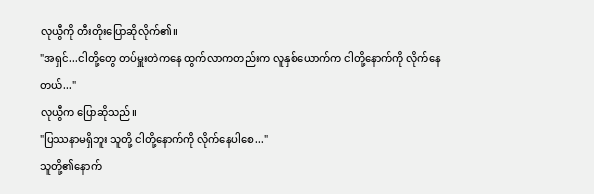လုယွီကို တီးတိုးပြောဆိုလိုက်၏။
"အရှင်...ငါတို့တွေ တပ်မှူးတဲကနေ ထွက်လာကတည်းက လူနှစ်ယောက်က ငါတို့နောက်ကို လိုက်နေတယ်..."
လုယွီက ပြောဆိုသည်။
"ပြဿနာမရှိဘူး သူတို့ ငါတို့နောက်ကို လိုက်နေပါစေ..."
သူတို့၏နောက်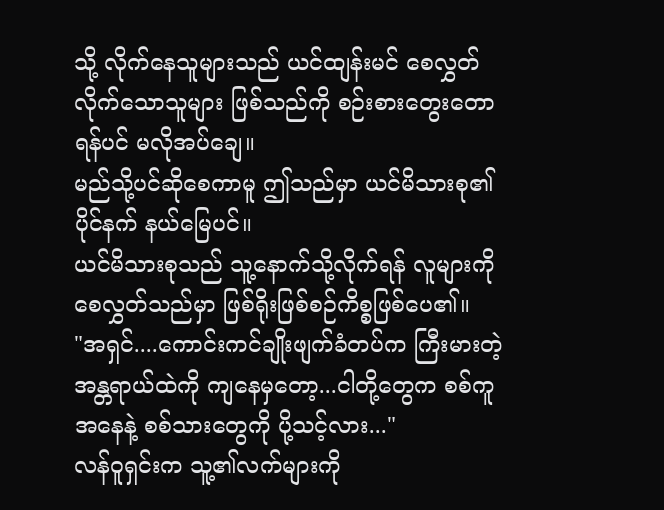သို့ လိုက်နေသူများသည် ယင်ထျန်းမင် စေလွှတ်လိုက်သောသူများ ဖြစ်သည်ကို စဉ်းစားတွေးတောရန်ပင် မလိုအပ်ချေ။
မည်သို့ပင်ဆိုစေကာမူ ဤသည်မှာ ယင်မိသားစု၏ ပိုင်နက် နယ်မြေပင်။
ယင်မိသားစုသည် သူ့နောက်သို့လိုက်ရန် လူများကိုစေလွှတ်သည်မှာ ဖြစ်ရိုးဖြစ်စဉ်ကိစ္စဖြစ်ပေ၏။
"အရှင်....ကောင်းကင်ချိုးဖျက်ခံတပ်က ကြီးမားတဲ့ အန္တရာယ်ထဲကို ကျနေမှတော့...ငါတို့တွေက စစ်ကူအနေနဲ့ စစ်သားတွေကို ပို့သင့်လား..."
လန်ဝူရှင်းက သူ့၏လက်များကို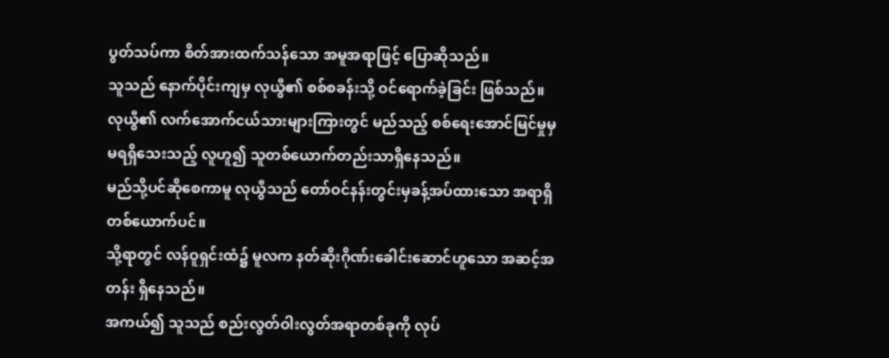ပွတ်သပ်ကာ စိတ်အားထက်သန်သော အမူအရာဖြင့် ပြောဆိုသည်။
သူသည် နောက်ပိုင်းကျမှ လုယွီ၏ စစ်စခန်းသို့ ဝင်ရောက်ခဲ့ခြင်း ဖြစ်သည်။
လုယွီ၏ လက်အောက်ငယ်သားများကြားတွင် မည်သည့် စစ်ရေးအောင်မြင်မှုမှမရရှိသေးသည့် လူဟူ၍ သူတစ်ယောက်တည်းသာရှိနေသည်။
မည်သို့ပင်ဆိုစေကာမူ လုယွီသည် တော်ဝင်နန်းတွင်းမှခန့်အပ်ထားသော အရာရှိတစ်ယောက်ပင်။
သို့ရာတွင် လန်ဝူရှင်းထံ၌ မူလက နတ်ဆိုးဂိုဏ်းခေါင်းဆောင်ဟူသော အဆင့်အတန်း ရှိနေသည်။
အကယ်၍ သူသည် စည်းလွတ်ဝါးလွတ်အရာတစ်ခုကို လုပ်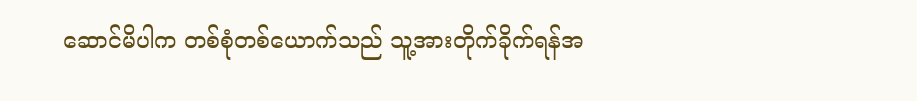ဆောင်မိပါက တစ်စုံတစ်ယောက်သည် သူ့အားတိုက်ခိုက်ရန်အ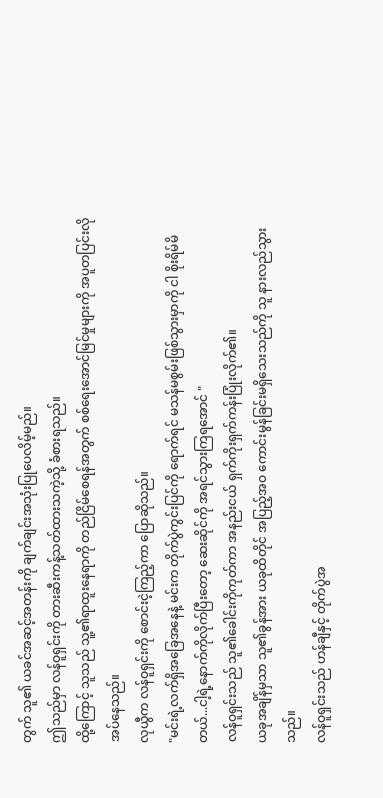တွက် သူ၏ ယခင်အဆင့်အတန်းကို ချက်ချင်းအသုံးပြုပေလိမ့်မည်။
ဤသည်မှာ လန်ဝူရှင်းကို တားဆီးကန့်သတ်ထားသကဲ့သို့ ခံစားရသည်။
ထို့ကြောင့် သူသည် သူ့၏ရာထူးနေရာကို တည်ငြိမ်စေရန်အတွက် စစ်ရေးအောင်မြင်မှုများကို အပူတပြင်းလိုအပ်နေသည်။
လုယွီက လန်ဝူရှင်းကို စောင်းငဲ့ကြည့်ကာ ပြောဆိုသည်။
"မင်းရဲ့လက်ရှိအခြေအနေနဲ့ မင်းက တိုက်ပွဲကွင်းပြင်ကို ရောက်ရင် မသန်မစွမ်းဖြစ်သွားမှာကို ငါ စိုးရိမ်မိတယ်...ငါ့ရဲ့နောက်ကိုလိုက်ပြီးတော့ ဆေးဆိုင်ကို အရင်သွားကြရအောင် "
လန်ဝူရှင်းသည် သူ၏ခေါင်းကိုကုတ်ကာ အနည်းငယ် ရှက်ကိုးရှက်ကန်းပြုံးလိုက်၏။
ယခုအချိန်မှသာ သူ၏ခွန်အား ယခုထိတိုင် အပြည့်အဝ ကောင်းမွန်ခြင်းမရှိသေးသည်ကို သူ နားလည်သွားသည်။
လန်ဝူရှင်းသည် ဟန်ချီနှင့် တိုက်ပွဲအ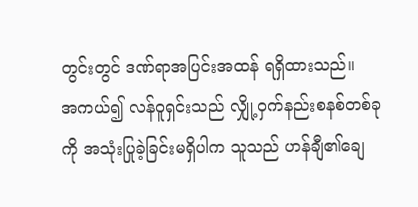တွင်းတွင် ဒဏ်ရာအပြင်းအထန် ရရှိထားသည်။
အကယ်၍ လန်ဝူရှင်းသည် လျှို့ဝှက်နည်းစနစ်တစ်ခုကို အသုံးပြုခဲ့ခြင်းမရှိပါက သူသည် ဟန်ချီ၏ချေ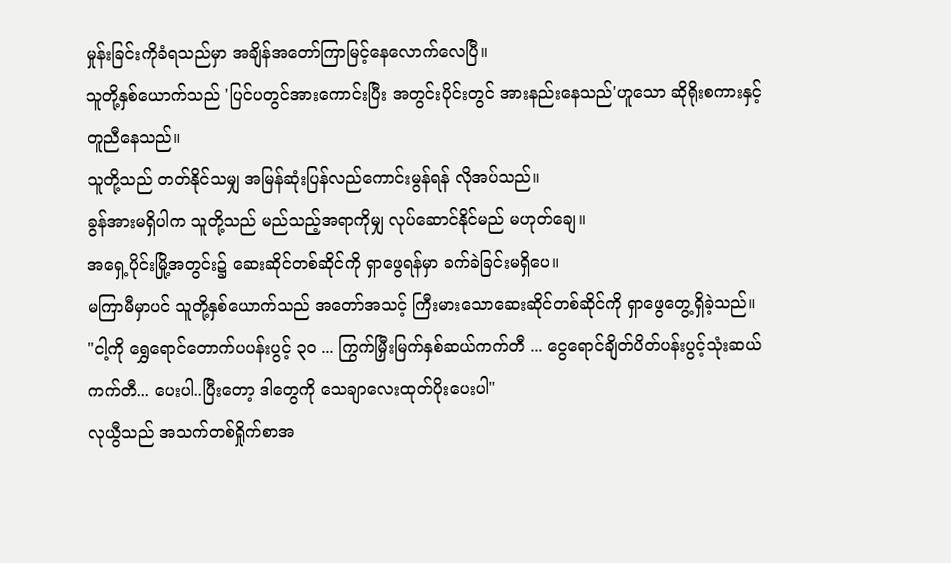မှုန်းခြင်းကိုခံရသည်မှာ အချိန်အတော်ကြာမြင့်နေလောက်လေပြီ။
သူတို့နှစ်ယောက်သည် 'ပြင်ပတွင်အားကောင်းပြီး အတွင်းပိုင်းတွင် အားနည်းနေသည်'ဟူသော ဆိုရိုးစကားနှင့် တူညီနေသည်။
သူတို့သည် တတ်နိုင်သမျှ အမြန်ဆုံးပြန်လည်ကောင်းမွန်ရန် လိုအပ်သည်။
ခွန်အားမရှိပါက သူတို့သည် မည်သည့်အရာကိုမျှ လုပ်ဆောင်နိုင်မည် မဟုတ်ချေ။
အရှေ့ပိုင်းမြို့အတွင်း၌ ဆေးဆိုင်တစ်ဆိုင်ကို ရှာဖွေရန်မှာ ခက်ခဲခြင်းမရှိပေ။
မကြာမီမှာပင် သူတို့နှစ်ယောက်သည် အတော်အသင့် ကြီးမားသောဆေးဆိုင်တစ်ဆိုင်ကို ရှာဖွေတွေ့ရှိခဲ့သည်။
"ငါ့ကို ရွှေရောင်တောက်ပပန်းပွင့် ၃၀ ... ကြွက်မြှီးမြက်နှစ်ဆယ်ကက်တီ ... ငွေရောင်ချိတ်ပိတ်ပန်းပွင့်သုံးဆယ်ကက်တီ... ပေးပါ..ပြီးတော့ ဒါတွေကို သေချာလေးထုတ်ပိုးပေးပါ"
လုယွီသည် အသက်တစ်ရှိုက်စာအ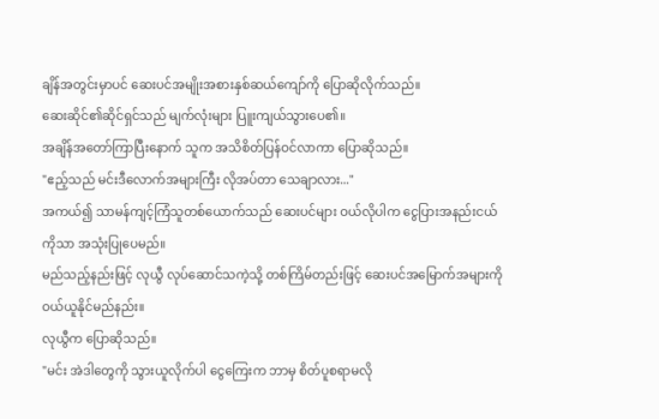ချိန်အတွင်းမှာပင် ဆေးပင်အမျိုးအစားနှစ်ဆယ်ကျော်ကို ပြောဆိုလိုက်သည်။
ဆေးဆိုင်၏ဆိုင်ရှင်သည် မျက်လုံးများ ပြူးကျယ်သွားပေ၏။
အချိန်အတော်ကြာပြီးနောက် သူက အသိစိတ်ပြန်ဝင်လာကာ ပြောဆိုသည်။
"ဧည့်သည် မင်းဒီလောက်အများကြီး လိုအပ်တာ သေချာလား..."
အကယ်၍ သာမန်ကျင့်ကြံသူတစ်ယောက်သည် ဆေးပင်များ ဝယ်လိုပါက ငွေပြားအနည်းငယ်ကိုသာ အသုံးပြုပေမည်။
မည်သည့်နည်းဖြင့် လုယွီ လုပ်ဆောင်သကဲ့သို့ တစ်ကြိမ်တည်းဖြင့် ဆေးပင်အမြောက်အများကို ဝယ်ယူနိုင်မည်နည်း။
လုယွီက ပြောဆိုသည်။
"မင်း အဲဒါတွေကို သွားယူလိုက်ပါ ငွေကြေးက ဘာမှ စိတ်ပူစရာမလို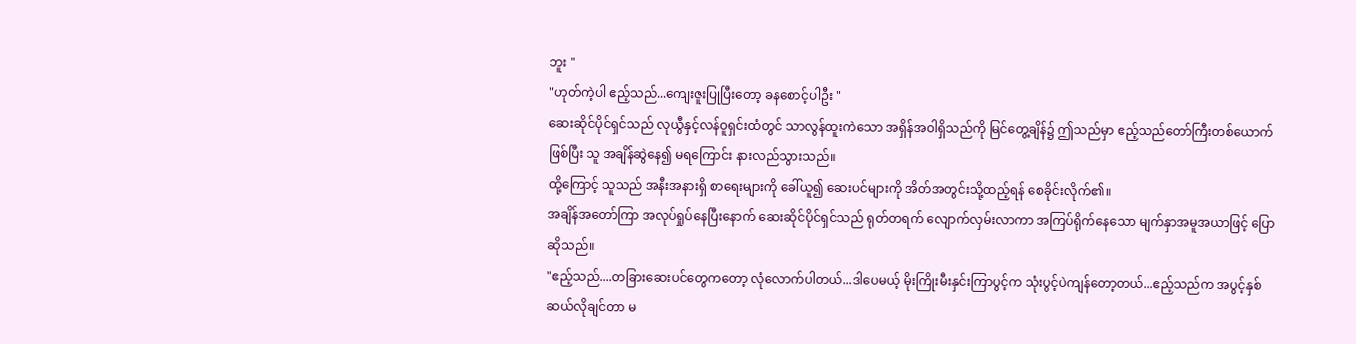ဘူး "
"ဟုတ်ကဲ့ပါ ဧည့်သည်...ကျေးဇူးပြုပြီးတော့ ခနစောင့်ပါဦး "
ဆေးဆိုင်ပိုင်ရှင်သည် လုယွီနှင့်လန်ဝူရှင်းထံတွင် သာလွန်ထူးကဲသော အရှိန်အဝါရှိသည်ကို မြင်တွေ့ချိန်၌ ဤသည်မှာ ဧည့်သည်တော်ကြီးတစ်ယောက် ဖြစ်ပြီး သူ အချိန်ဆွဲနေ၍ မရကြောင်း နားလည်သွားသည်။
ထို့ကြောင့် သူသည် အနီးအနားရှိ စာရေးများကို ခေါ်ယူ၍ ဆေးပင်များကို အိတ်အတွင်းသို့ထည့်ရန် စေခိုင်းလိုက်၏။
အချိန်အတော်ကြာ အလုပ်ရှုပ်နေပြီးနောက် ဆေးဆိုင်ပိုင်ရှင်သည် ရုတ်တရက် လျောက်လှမ်းလာကာ အကြပ်ရိုက်နေသော မျက်နှာအမူအယာဖြင့် ပြောဆိုသည်။
"ဧည့်သည်....တခြားဆေးပင်တွေကတော့ လုံလောက်ပါတယ်...ဒါပေမယ့် မိုးကြိုးမီးနှင်းကြာပွင့်က သုံးပွင့်ပဲကျန်တော့တယ်...ဧည့်သည်က အပွင့်နှစ်ဆယ်လိုချင်တာ မ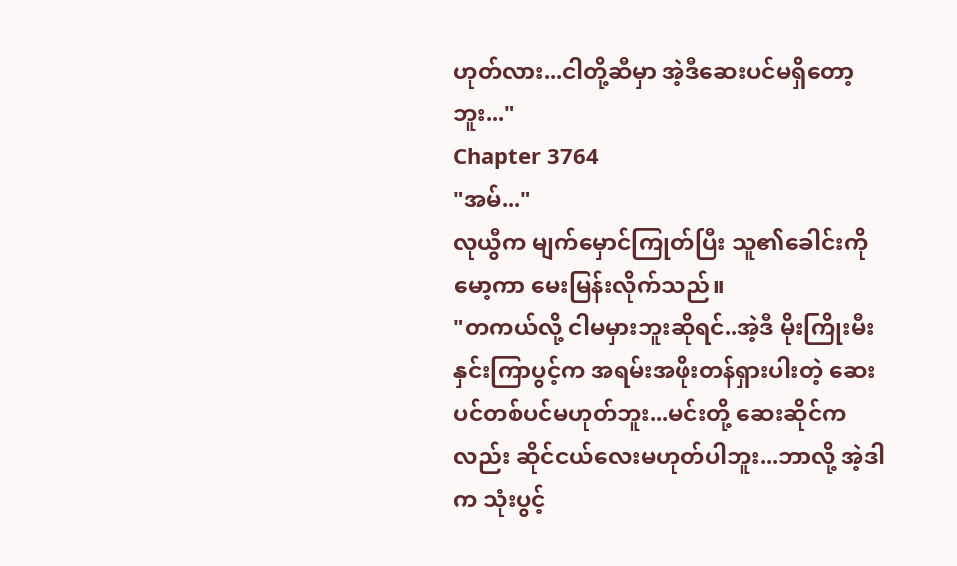ဟုတ်လား...ငါတို့ဆီမှာ အဲ့ဒီဆေးပင်မရှိတော့ဘူး..."
Chapter 3764
"အမ်..."
လုယွီက မျက်မှောင်ကြုတ်ပြီး သူ၏ခေါင်းကိုမော့ကာ မေးမြန်းလိုက်သည်။
"တကယ်လို့ ငါမမှားဘူးဆိုရင်..အဲ့ဒီ မိုးကြိုးမီး နှင်းကြာပွင့်က အရမ်းအဖိုးတန်ရှားပါးတဲ့ ဆေးပင်တစ်ပင်မဟုတ်ဘူး...မင်းတို့ ဆေးဆိုင်ကလည်း ဆိုင်ငယ်လေးမဟုတ်ပါဘူး...ဘာလို့ အဲ့ဒါက သုံးပွင့်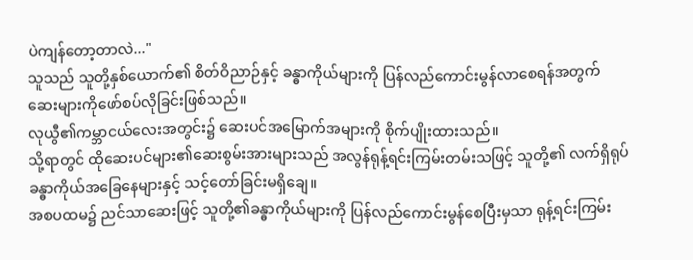ပဲကျန်တော့တာလဲ..."
သူသည် သူတို့နှစ်ယောက်၏ စိတ်ဝိညာဉ်နှင့် ခန္ဓာကိုယ်များကို ပြန်လည်ကောင်းမွန်လာစေရန်အတွက် ဆေးများကိုဖော်စပ်လိုခြင်းဖြစ်သည်။
လုယွီ၏ကမ္ဘာငယ်လေးအတွင်း၌ ဆေးပင်အမြောက်အများကို စိုက်ပျိုးထားသည်။
သို့ရာတွင် ထိုဆေးပင်များ၏ဆေးစွမ်းအားများသည် အလွန်ရုန့်ရင်းကြမ်းတမ်းသဖြင့် သူတို့၏ လက်ရှိရုပ်ခန္ဓာကိုယ်အခြေနေများနှင့် သင့်တော်ခြင်းမရှိချေ။
အစပထမ၌ ညင်သာဆေးဖြင့် သူတို့၏ခန္ဓာကိုယ်များကို ပြန်လည်ကောင်းမွန်စေပြီးမှသာ ရုန့်ရင်းကြမ်း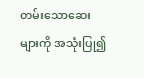တမ်းသောဆေးများကို အသုံးပြု၍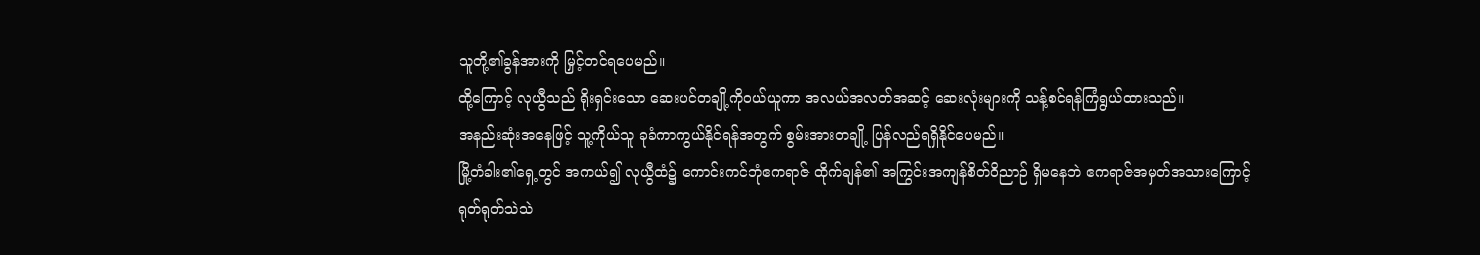သူတို့၏ခွန်အားကို မြှင့်တင်ရပေမည်။
ထို့ကြောင့် လုယွီသည် ရိုးရှင်းသော ဆေးပင်တချို့ကိုဝယ်ယူကာ အလယ်အလတ်အဆင့် ဆေးလုံးများကို သန့်စင်ရန်ကြံရွယ်ထားသည်။
အနည်းဆုံးအနေဖြင့် သူ့ကိုယ်သူ ခုခံကာကွယ်နိုင်ရန်အတွက် စွမ်းအားတချို့ ပြန်လည်ရရှိနိုင်ပေမည်။
မြို့တံခါး၏ရှေ့တွင် အကယ်၍ လုယွီထံ၌ ကောင်းကင်ဘုံဧကရာဇ် ထိုက်ချန်၏ အကြွင်းအကျန်စိတ်ဝိညာဉ် ရှိမနေဘဲ ဧကရာဇ်အမှတ်အသားကြောင့် ရုတ်ရုတ်သဲသဲ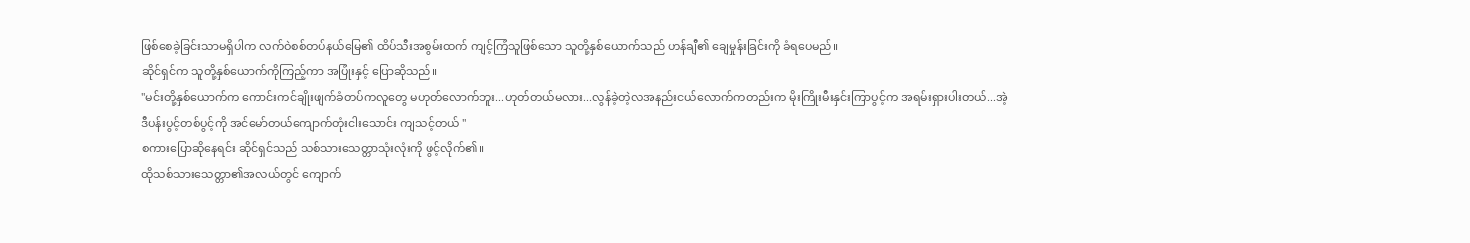ဖြစ်စေခဲ့ခြင်းသာမရှိပါက လက်ဝဲစစ်တပ်နယ်မြေ၏ ထိပ်သီးအစွမ်းထက် ကျင့်ကြံသူဖြစ်သော သူတို့နှစ်ယောက်သည် ဟန်ချီ၏ ချေမှုန်းခြင်းကို ခံရပေမည်။
ဆိုင်ရှင်က သူတို့နှစ်ယောက်ကိုကြည့်ကာ အပြုံးနှင့် ပြောဆိုသည်။
"မင်းတို့နှစ်ယောက်က ကောင်းကင်ချိုးဖျက်ခံတပ်ကလူတွေ မဟုတ်လောက်ဘူး...ဟုတ်တယ်မလား...လွန်ခဲ့တဲ့လအနည်းငယ်လောက်ကတည်းက မိုးကြိုးမီးနှင်းကြာပွင့်က အရမ်းရှားပါးတယ်...အဲ့ဒီပန်းပွင့်တစ်ပွင့်ကို အင်မော်တယ်ကျောက်တုံးငါးသောင်း ကျသင့်တယ် "
စကားပြောဆိုနေရင်း ဆိုင်ရှင်သည် သစ်သားသေတ္တာသုံးလုံးကို ဖွင့်လိုက်၏။
ထိုသစ်သားသေတ္တာ၏အလယ်တွင် ကျောက်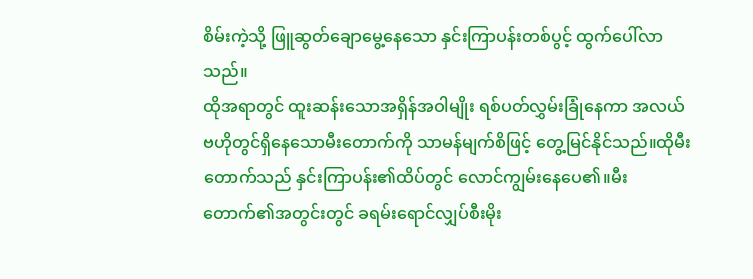စိမ်းကဲ့သို့ ဖြူဆွတ်ချောမွေ့နေသော နှင်းကြာပန်းတစ်ပွင့် ထွက်ပေါ်လာသည်။
ထိုအရာတွင် ထူးဆန်းသောအရှိန်အဝါမျိုး ရစ်ပတ်လွှမ်းခြုံနေကာ အလယ်ဗဟိုတွင်ရှိနေသောမီးတောက်ကို သာမန်မျက်စိဖြင့် တွေ့မြင်နိုင်သည်။ထိုမီးတောက်သည် နှင်းကြာပန်း၏ထိပ်တွင် လောင်ကျွမ်းနေပေ၏။မီးတောက်၏အတွင်းတွင် ခရမ်းရောင်လျှပ်စီးမိုး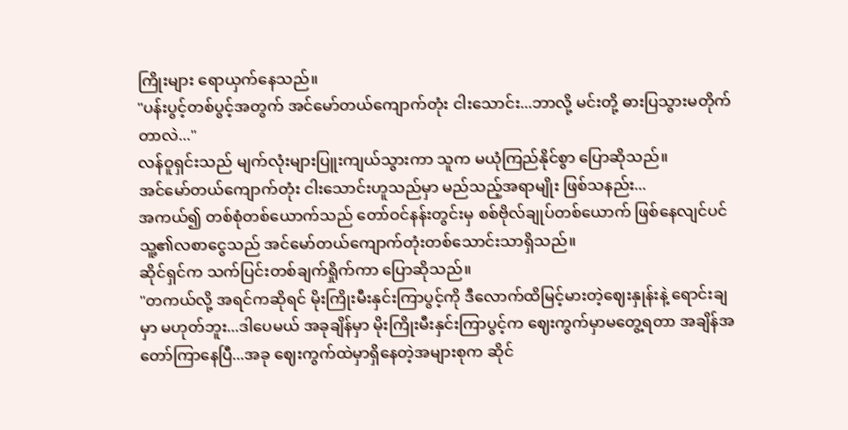ကြိုးများ ရောယှက်နေသည်။
"ပန်းပွင့်တစ်ပွင့်အတွက် အင်မော်တယ်ကျောက်တုံး ငါးသောင်း...ဘာလို့ မင်းတို့ ဓားပြသွားမတိုက်တာလဲ..."
လန်ဝူရှင်းသည် မျက်လုံးများပြူးကျယ်သွားကာ သူက မယုံကြည်နိုင်စွာ ပြောဆိုသည်။
အင်မော်တယ်ကျောက်တုံး ငါးသောင်းဟူသည်မှာ မည်သည့်အရာမျိုး ဖြစ်သနည်း...
အကယ်၍ တစ်စုံတစ်ယောက်သည် တော်ဝင်နန်းတွင်းမှ စစ်ဗိုလ်ချုပ်တစ်ယောက် ဖြစ်နေလျင်ပင် သူ့၏လစာငွေသည် အင်မော်တယ်ကျောက်တုံးတစ်သောင်းသာရှိသည်။
ဆိုင်ရှင်က သက်ပြင်းတစ်ချက်ရှိုက်ကာ ပြောဆိုသည်။
"တကယ်လို့ အရင်ကဆိုရင် မိုးကြိုးမီးနှင်းကြာပွင့်ကို ဒီလောက်ထိမြင့်မားတဲ့ဈေးနှုန်းနဲ့ ရောင်းချမှာ မဟုတ်ဘူး...ဒါပေမယ် အခုချိန်မှာ မိုးကြိုးမီးနှင်းကြာပွင့်က ဈေးကွက်မှာမတွေ့ရတာ အချိန်အတော်ကြာနေပြီ...အခု ဈေးကွက်ထဲမှာရှိနေတဲ့အများစုက ဆိုင်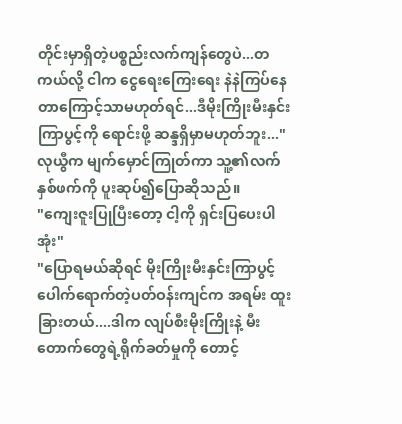တိုင်းမှာရှိတဲ့ပစ္စည်းလက်ကျန်တွေပဲ...တကယ်လို့ ငါက ငွေရေးကြေးရေး နဲနဲကြပ်နေတာကြောင့်သာမဟုတ်ရင်...ဒီမိုးကြိုးမီးနှင်းကြာပွင့်ကို ရောင်းဖို့ ဆန္ဒရှိမှာမဟုတ်ဘူး..."
လုယွီက မျက်မှောင်ကြုတ်ကာ သူ့၏လက်နှစ်ဖက်ကို ပူးဆုပ်၍ပြောဆိုသည်။
"ကျေးဇူးပြုပြီးတော့ ငါ့ကို ရှင်းပြပေးပါအုံး"
"ပြောရမယ်ဆိုရင် မိုးကြိုးမီးနှင်းကြာပွင့်ပေါက်ရောက်တဲ့ပတ်ဝန်းကျင်က အရမ်း ထူးခြားတယ်....ဒါက လျပ်စီးမိုးကြိုးနဲ့ မီးတောက်တွေရဲ့ရိုက်ခတ်မှုကို တောင့်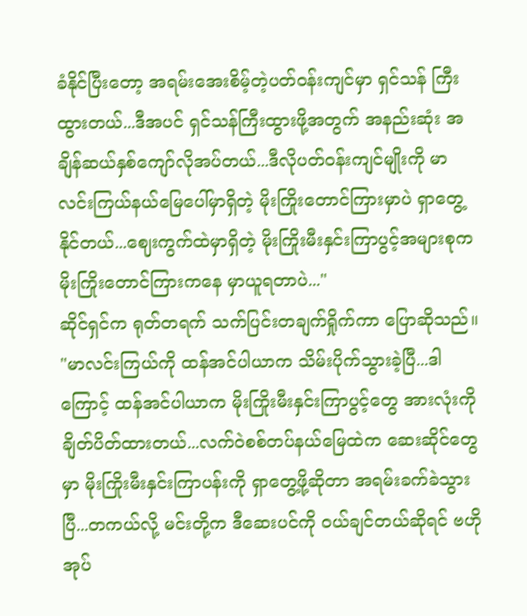ခံနိုင်ပြီးတော့ အရမ်းအေးစိမ့်တဲ့ပတ်ဝန်းကျင်မှာ ရှင်သန် ကြီးထွားတယ်...ဒီအပင် ရှင်သန်ကြီးထွားဖို့အတွက် အနည်းဆုံး အချိန်ဆယ်နှစ်ကျော်လိုအပ်တယ်...ဒီလိုပတ်ဝန်းကျင်မျိုးကို မာလင်းကြယ်နယ်မြေပေါ်မှာရှိတဲ့ မိုးကြိုးတောင်ကြားမှာပဲ ရှာတွေ့နိုင်တယ်...ဈေးကွက်ထဲမှာရှိတဲ့ မိုးကြိုးမီးနှင်းကြာပွင့်အများစုက မိုးကြိုးတောင်ကြားကနေ မှာယူရတာပဲ..."
ဆိုင်ရှင်က ရုတ်တရက် သက်ပြင်းတချက်ရှိုက်ကာ ပြောဆိုသည်။
"မာလင်းကြယ်ကို ထန်အင်ပါယာက သိမ်းပိုက်သွားခဲ့ပြီ...ဒါကြောင့် ထန်အင်ပါယာက မိုးကြိုးမီးနှင်းကြာပွင့်တွေ အားလုံးကို ချိတ်ပိတ်ထားတယ်...လက်ဝဲစစ်တပ်နယ်မြေထဲက ဆေးဆိုင်တွေမှာ မိုးကြိုးမီးနှင်းကြာပန်းကို ရှာတွေ့ဖို့ဆိုတာ အရမ်းခက်ခဲသွားပြီ...တကယ်လို့ မင်းတို့က ဒီဆေးပင်ကို ဝယ်ချင်တယ်ဆိုရင် ဗဟိုအုပ်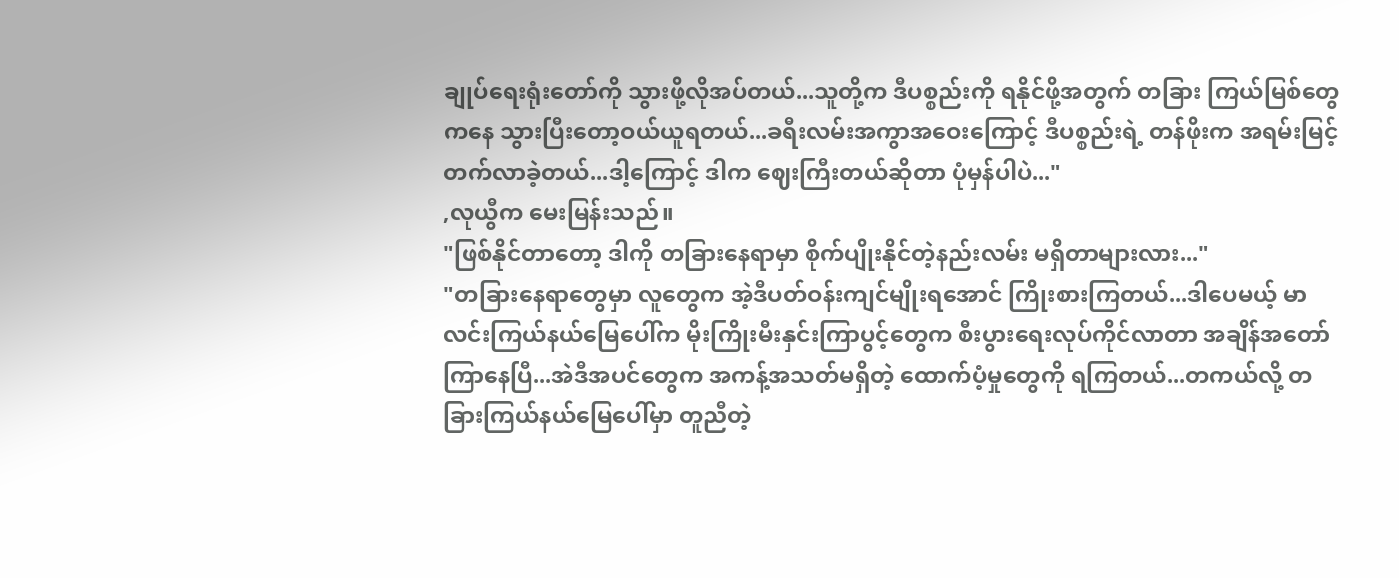ချုပ်ရေးရုံးတော်ကို သွားဖို့လိုအပ်တယ်...သူတို့က ဒီပစ္စည်းကို ရနိုင်ဖို့အတွက် တခြား ကြယ်မြစ်တွေကနေ သွားပြီးတော့ဝယ်ယူရတယ်...ခရီးလမ်းအကွာအဝေးကြောင့် ဒီပစ္စည်းရဲ့ တန်ဖိုးက အရမ်းမြင့်တက်လာခဲ့တယ်...ဒါ့ကြောင့် ဒါက ဈေးကြီးတယ်ဆိုတာ ပုံမှန်ပါပဲ..."
,လုယွီက မေးမြန်းသည်။
"ဖြစ်နိုင်တာတော့ ဒါကို တခြားနေရာမှာ စိုက်ပျိုးနိုင်တဲ့နည်းလမ်း မရှိတာများလား..."
"တခြားနေရာတွေမှာ လူတွေက အဲ့ဒီပတ်ဝန်းကျင်မျိုးရအောင် ကြိုးစားကြတယ်...ဒါပေမယ့် မာလင်းကြယ်နယ်မြေပေါ်က မိုးကြိုးမီးနှင်းကြာပွင့်တွေက စီးပွားရေးလုပ်ကိုင်လာတာ အချိန်အတော်ကြာနေပြီ...အဲဒီအပင်တွေက အကန့်အသတ်မရှိတဲ့ ထောက်ပံ့မှုတွေကို ရကြတယ်...တကယ်လို့ တခြားကြယ်နယ်မြေပေါ်မှာ တူညီတဲ့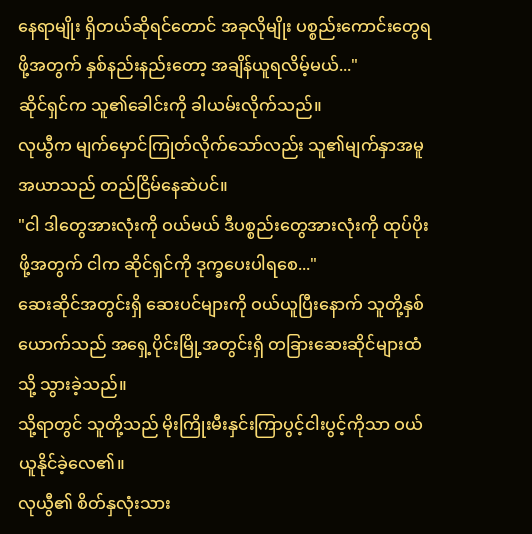နေရာမျိုး ရှိတယ်ဆိုရင်တောင် အခုလိုမျိုး ပစ္စည်းကောင်းတွေရဖို့အတွက် နှစ်နည်းနည်းတော့ အချိန်ယူရလိမ့်မယ်..."
ဆိုင်ရှင်က သူ၏ခေါင်းကို ခါယမ်းလိုက်သည်။
လုယွီက မျက်မှောင်ကြုတ်လိုက်သော်လည်း သူ၏မျက်နှာအမူအယာသည် တည်ငြိမ်နေဆဲပင်။
"ငါ ဒါတွေအားလုံးကို ဝယ်မယ် ဒီပစ္စည်းတွေအားလုံးကို ထုပ်ပိုးဖို့အတွက် ငါက ဆိုင်ရှင်ကို ဒုက္ခပေးပါရစေ..."
ဆေးဆိုင်အတွင်းရှိ ဆေးပင်များကို ဝယ်ယူပြီးနောက် သူတို့နှစ်ယောက်သည် အရှေ့ပိုင်းမြို့အတွင်းရှိ တခြားဆေးဆိုင်များထံသို့ သွားခဲ့သည်။
သို့ရာတွင် သူတို့သည် မိုးကြိုးမီးနှင်းကြာပွင့်ငါးပွင့်ကိုသာ ဝယ်ယူနိုင်ခဲ့လေ၏။
လုယွီ၏ စိတ်နှလုံးသား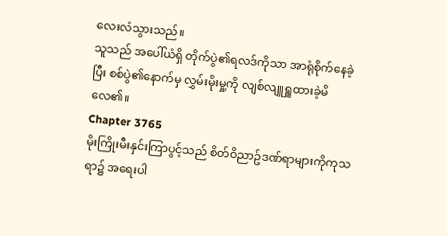လေးလံသွားသည်။
သူသည် အပေါ်ယံရှိ တိုက်ပွဲ၏ရလဒ်ကိုသာ အာရုံစိုက်နေခဲ့ပြီး စစ်ပွဲ၏နောက်မှ လွှမ်းမိုးမှု့ကို လျစ်လျူရှူထားခဲ့မိလေ၏။
Chapter 3765
မိုးကြိုးမီးနှင်းကြာပွင့်သည် စိတ်ဝိညာဥ်ဒဏ်ရာများကိုကုသရာ၌ အရေးပါ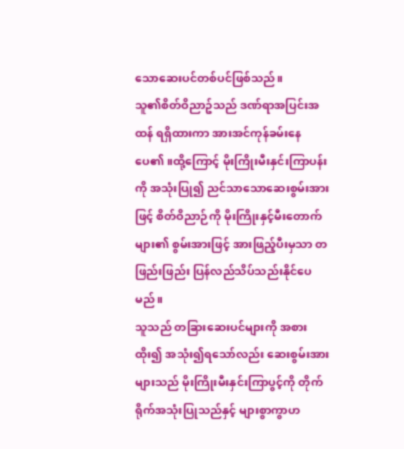သောဆေးပင်တစ်ပင်ဖြစ်သည်။
သူ၏စိတ်ဝိညာဥ်သည် ဒဏ်ရာအပြင်းအထန် ရရှိထားကာ အားအင်ကုန်ခမ်းနေပေ၏။ထို့ကြောင့် မိုးကြိုးမီးနှင်းကြာပန်းကို အသုံးပြု၍ ညင်သာသောဆေးစွမ်းအားဖြင့် စိတ်ဝိညာဉ်ကို မိုးကြိုးနှင့်မီးတောက်များ၏ စွမ်းအားဖြင့် အားဖြည့်ပီးမှသာ တဖြည်းဖြည်း ပြန်လည်သိပ်သည်းနိုင်ပေမည်။
သူသည် တခြားဆေးပင်များကို အစားထိုး၍ အသုံး၍ရသော်လည်း ဆေးစွမ်းအားများသည် မိုးကြိုးမီးနှင်းကြာပွင့်ကို တိုက်ရိုက်အသုံးပြုသည်နှင့် များစွာကွာဟ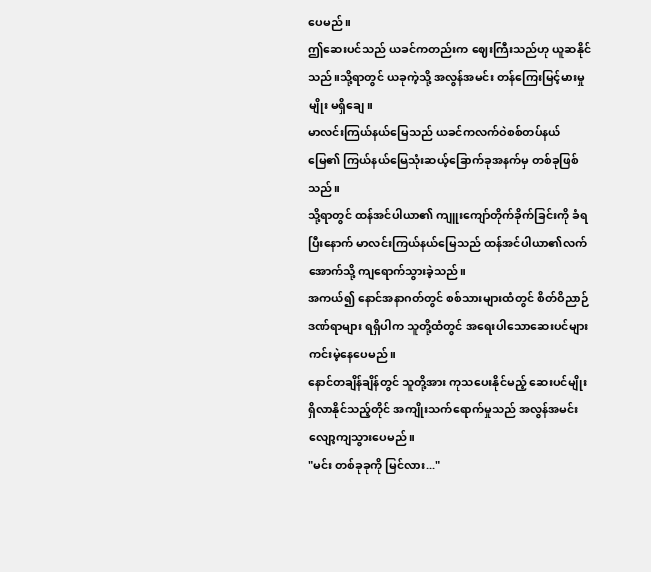ပေမည်။
ဤဆေးပင်သည် ယခင်ကတည်းက ဈေးကြီးသည်ဟု ယူဆနိုင်သည်။သို့ရာတွင် ယခုကဲ့သို့ အလွန်အမင်း တန်ကြေးမြင့်မားမှုမျိုး မရှိချေ။
မာလင်းကြယ်နယ်မြေသည် ယခင်ကလက်ဝဲစစ်တပ်နယ်မြေ၏ ကြယ်နယ်မြေသုံးဆယ့်ခြောက်ခုအနက်မှ တစ်ခုဖြစ်သည်။
သို့ရာတွင် ထန်အင်ပါယာ၏ ကျူးကျော်တိုက်ခိုက်ခြင်းကို ခံရပြီးနောက် မာလင်းကြယ်နယ်မြေသည် ထန်အင်ပါယာ၏လက်အောက်သို့ ကျရောက်သွားခဲ့သည်။
အကယ်၍ နောင်အနာဂတ်တွင် စစ်သားများထံတွင် စိတ်ဝိညာဉ်ဒဏ်ရာများ ရရှိပါက သူတို့ထံတွင် အရေးပါသောဆေးပင်များ ကင်းမဲ့နေပေမည်။
နောင်တချိန်ချိန်တွင် သူတို့အား ကုသပေးနိုင်မည့် ဆေးပင်မျိုး ရှိလာနိုင်သည့်တိုင် အကျိုးသက်ရောက်မှုသည် အလွန်အမင်းလျော့ကျသွားပေမည်။
"မင်း တစ်ခုခုကို မြင်လား..."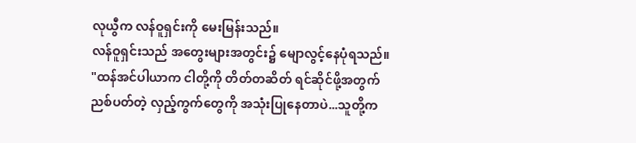လုယွီက လန်ဝူရှင်းကို မေးမြန်းသည်။
လန်ဝူရှင်းသည် အတွေးများအတွင်း၌ မျောလွင့်နေပုံရသည်။
"ထန်အင်ပါယာက ငါတို့ကို တိတ်တဆိတ် ရင်ဆိုင်ဖို့အတွက် ညစ်ပတ်တဲ့ လှည့်ကွက်တွေကို အသုံးပြုနေတာပဲ...သူတို့က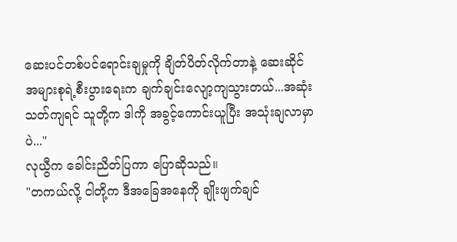ဆေးပင်တစ်ပင်ရောင်းချမှုကို ချိတ်ပိတ်လိုက်တာနဲ့ ဆေးဆိုင်အများစုရဲ့စီးပွားရေးက ချက်ချင်းလျော့ကျသွားတယ်...အဆုံးသတ်ကျရင် သူတို့က ဒါကို အခွင့်ကောင်းယူပြီး အသုံးချလာမှာပဲ..."
လုယွီက ခေါင်းညိတ်ပြကာ ပြောဆိုသည်။
"တကယ်လို့ ငါတို့က ဒီအခြေအနေကို ချိုးဖျက်ချင်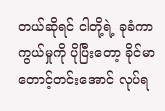တယ်ဆိုရင် ငါတို့ရဲ့ ခုခံကာကွယ်မှုကို ပိုပြီးတော့ ခိုင်မာတောင့်တင်းအောင် လုပ်ရ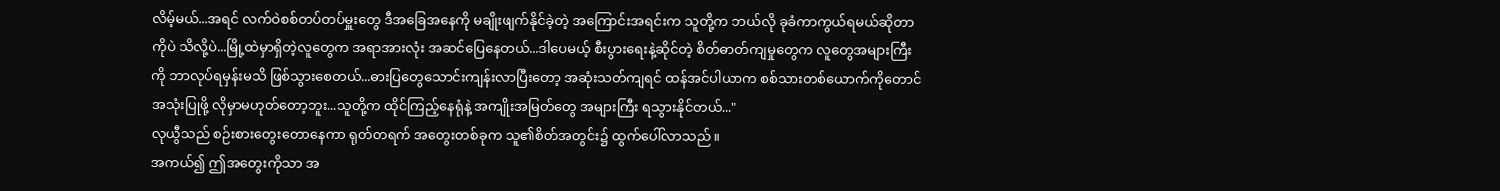လိမ့်မယ်...အရင် လက်ဝဲစစ်တပ်တပ်မှူးတွေ ဒီအခြေအနေကို မချိုးဖျက်နိုင်ခဲ့တဲ့ အကြောင်းအရင်းက သူတို့က ဘယ်လို ခုခံကာကွယ်ရမယ်ဆိုတာကိုပဲ သိလို့ပဲ...မြို့ထဲမှာရှိတဲ့လူတွေက အရာအားလုံး အဆင်ပြေနေတယ်...ဒါပေမယ့် စီးပွားရေးနဲ့ဆိုင်တဲ့ စိတ်ဓာတ်ကျမှုတွေက လူတွေအများကြီးကို ဘာလုပ်ရမှန်းမသိ ဖြစ်သွားစေတယ်...ဓားပြတွေသောင်းကျန်းလာပြီးတော့ အဆုံးသတ်ကျရင် ထန်အင်ပါယာက စစ်သားတစ်ယောက်ကိုတောင် အသုံးပြုဖို့ လိုမှာမဟုတ်တော့ဘူး...သူတို့က ထိုင်ကြည့်နေရုံနဲ့ အကျိုးအမြတ်တွေ အများကြီး ရသွားနိုင်တယ်..."
လုယွီသည် စဉ်းစားတွေးတောနေကာ ရုတ်တရက် အတွေးတစ်ခုက သူ၏စိတ်အတွင်း၌ ထွက်ပေါ်လာသည်။
အကယ်၍ ဤအတွေးကိုသာ အ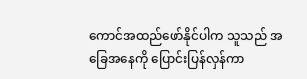ကောင်အထည်ဖော်နိုင်ပါက သူသည် အခြေအနေကို ပြောင်းပြန်လှန်ကာ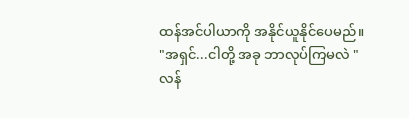ထန်အင်ပါယာကို အနိုင်ယူနိုင်ပေမည်။
"အရှင်...ငါတို့ အခု ဘာလုပ်ကြမလဲ "
လန်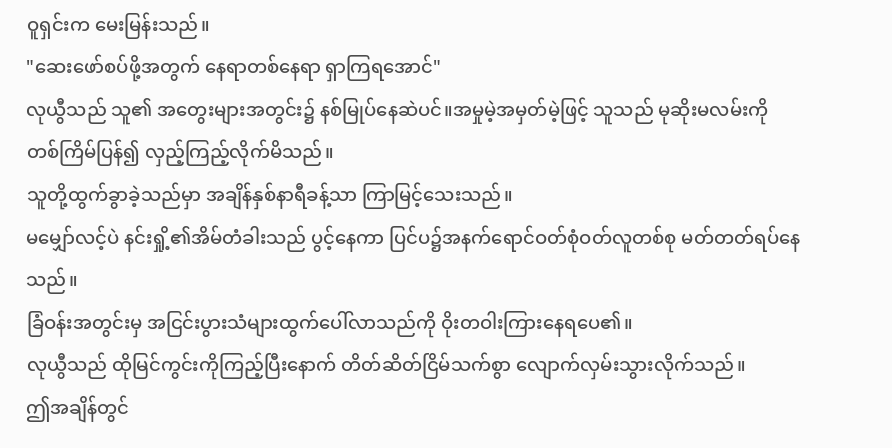ဝူရှင်းက မေးမြန်းသည်။
"ဆေးဖော်စပ်ဖို့အတွက် နေရာတစ်နေရာ ရှာကြရအောင်"
လုယွီသည် သူ၏ အတွေးများအတွင်း၌ နစ်မြုပ်နေဆဲပင်။အမှုမဲ့အမှတ်မဲ့ဖြင့် သူသည် မုဆိုးမလမ်းကို တစ်ကြိမ်ပြန်၍ လှည့်ကြည့်လိုက်မိသည်။
သူတို့ထွက်ခွာခဲ့သည်မှာ အချိန်နှစ်နာရီခန့်သာ ကြာမြင့်သေးသည်။
မမျှော်လင့်ပဲ နင်းရှို့၏အိမ်တံခါးသည် ပွင့်နေကာ ပြင်ပ၌အနက်ရောင်ဝတ်စုံဝတ်လူတစ်စု မတ်တတ်ရပ်နေသည်။
ခြံဝန်းအတွင်းမှ အငြင်းပွားသံများထွက်ပေါ်လာသည်ကို ဝိုးတဝါးကြားနေရပေ၏။
လုယွီသည် ထိုမြင်ကွင်းကိုကြည့်ပြီးနောက် တိတ်ဆိတ်ငြိမ်သက်စွာ လျောက်လှမ်းသွားလိုက်သည်။
ဤအချိန်တွင်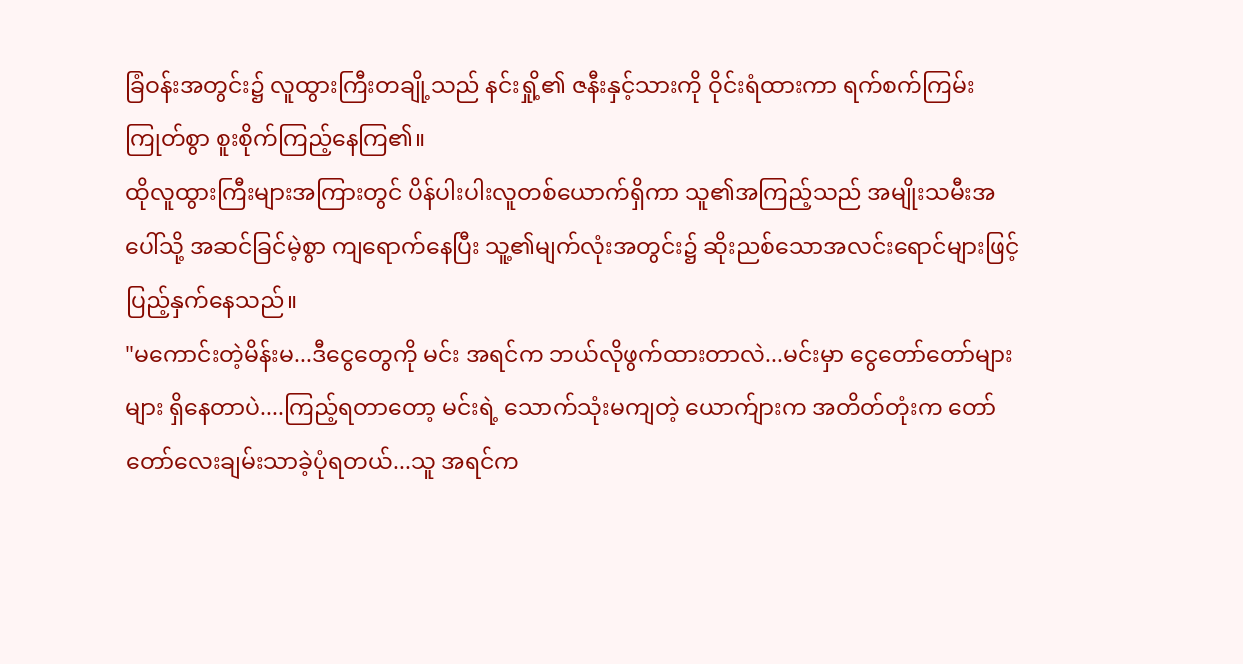ခြံဝန်းအတွင်း၌ လူထွားကြီးတချို့သည် နင်းရှို့၏ ဇနီးနှင့်သားကို ဝိုင်းရံထားကာ ရက်စက်ကြမ်းကြုတ်စွာ စူးစိုက်ကြည့်နေကြ၏။
ထိုလူထွားကြီးများအကြားတွင် ပိန်ပါးပါးလူတစ်ယောက်ရှိကာ သူ၏အကြည့်သည် အမျိုးသမီးအပေါ်သို့ အဆင်ခြင်မဲ့စွာ ကျရောက်နေပြီး သူ့၏မျက်လုံးအတွင်း၌ ဆိုးညစ်သောအလင်းရောင်များဖြင့် ပြည့်နှက်နေသည်။
"မကောင်းတဲ့မိန်းမ...ဒီငွေတွေကို မင်း အရင်က ဘယ်လိုဖွက်ထားတာလဲ...မင်းမှာ ငွေတော်တော်များများ ရှိနေတာပဲ....ကြည့်ရတာတော့ မင်းရဲ့ သောက်သုံးမကျတဲ့ ယောက်ျားက အတိတ်တုံးက တော်တော်လေးချမ်းသာခဲ့ပုံရတယ်...သူ အရင်က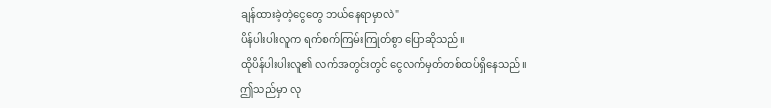ချန်ထားခဲ့တဲ့ငွေတွေ ဘယ်နေရာမှာလဲ"
ပိန်ပါးပါးလူက ရက်စက်ကြမ်းကြုတ်စွာ ပြောဆိုသည်။
ထိုပိန်ပါးပါးလူ၏ လက်အတွင်းတွင် ငွေလက်မှတ်တစ်ထပ်ရှိနေသည်။
ဤသည်မှာ လု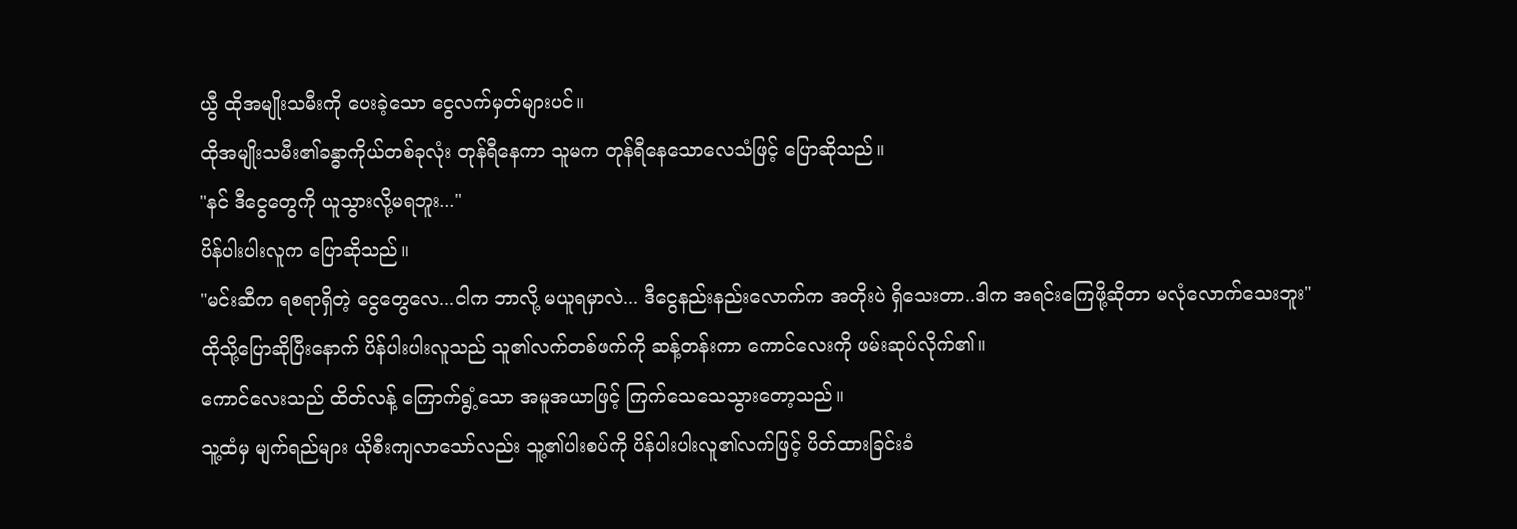ယွီ ထိုအမျိုးသမီးကို ပေးခဲ့သော ငွေလက်မှတ်များပင်။
ထိုအမျိုးသမီး၏ခန္ဓာကိုယ်တစ်ခုလုံး တုန်ရီနေကာ သူမက တုန်ရီနေသောလေသံဖြင့် ပြောဆိုသည်။
"နင် ဒီငွေတွေကို ယူသွားလို့မရဘူး..."
ပိန်ပါးပါးလူက ပြောဆိုသည်။
"မင်းဆီက ရစရာရှိတဲ့ ငွေတွေလေ...ငါက ဘာလို့ မယူရမှာလဲ... ဒီငွေနည်းနည်းလောက်က အတိုးပဲ ရှိသေးတာ..ဒါက အရင်းကြေဖို့ဆိုတာ မလုံလောက်သေးဘူး"
ထိုသို့ပြောဆိုပြီးနောက် ပိန်ပါးပါးလူသည် သူ၏လက်တစ်ဖက်ကို ဆန့်တန်းကာ ကောင်လေးကို ဖမ်းဆုပ်လိုက်၏။
ကောင်လေးသည် ထိတ်လန့် ကြောက်ရွံ့သော အမူအယာဖြင့် ကြက်သေသေသွားတော့သည်။
သူ့ထံမှ မျက်ရည်များ ယိုစီးကျလာသော်လည်း သူ့၏ပါးစပ်ကို ပိန်ပါးပါးလူ၏လက်ဖြင့် ပိတ်ထားခြင်းခံ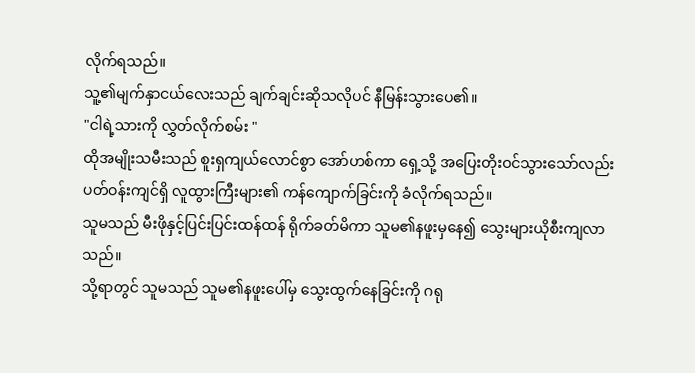လိုက်ရသည်။
သူ့၏မျက်နှာငယ်လေးသည် ချက်ချင်းဆိုသလိုပင် နီမြန်းသွားပေ၏။
"ငါရဲ့သားကို လွှတ်လိုက်စမ်း "
ထိုအမျိုးသမီးသည် စူးရှကျယ်လောင်စွာ အော်ဟစ်ကာ ရှေ့သို့ အပြေးတိုးဝင်သွားသော်လည်း ပတ်ဝန်းကျင်ရှိ လူထွားကြီးများ၏ ကန်ကျောက်ခြင်းကို ခံလိုက်ရသည်။
သူမသည် မီးဖိုနှင့်ပြင်းပြင်းထန်ထန် ရိုက်ခတ်မိကာ သူမ၏နဖူးမှနေ၍ သွေးများယိုစီးကျလာသည်။
သို့ရာတွင် သူမသည် သူမ၏နဖူးပေါ်မှ သွေးထွက်နေခြင်းကို ဂရု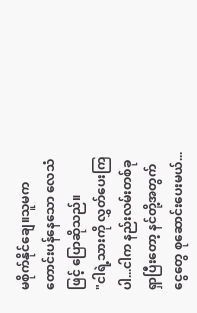မစိုက်နိုင်ချေ။သူမက တောင်းပန်နေသော လေသံဖြင့် ပြောဆိုသည်။
"ငါရဲ့သားကို လွှတ်ပေးကြပါ...ငါက နည်းလမ်းတစ်ခုရှာပြီးတော့ နင်တို့အတွက် ငွေတွေ စုဆောင်းပေးမယ်...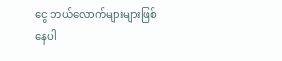ငွေ ဘယ်လောက်များများဖြစ်နေပါ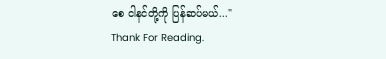စေ ငါနင်တို့ကို ပြန်ဆပ်မယ်..."
Thank For Reading.